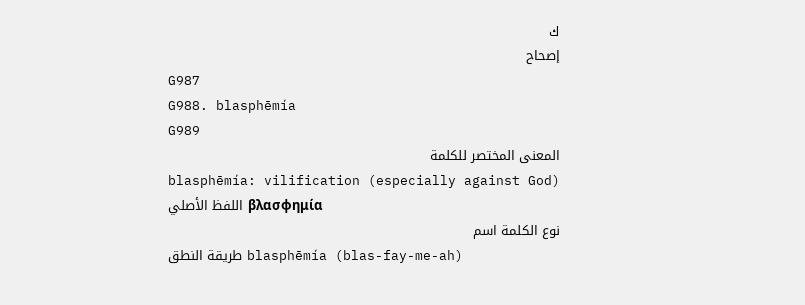ك
إصحاح
G987
G988. blasphēmía
G989
المعنى المختصر للكلمة
blasphēmía: vilification (especially against God)
اللفظ الأصلي βλασφημία
نوع الكلمة اسم
طريقة النطق blasphēmía (blas-fay-me-ah)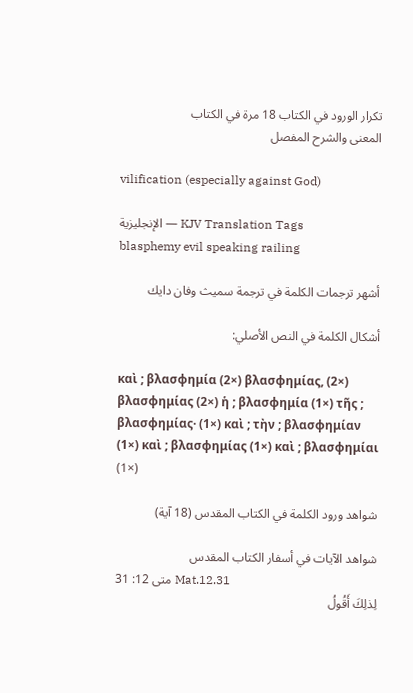تكرار الورود في الكتاب 18 مرة في الكتاب
المعنى والشرح المفصل

vilification (especially against God)

الإنجليزية — KJV Translation Tags
blasphemy evil speaking railing

أشهر ترجمات الكلمة في ترجمة سميث وفان دايك

أشكال الكلمة في النص الأصلي:

καὶ ; βλασφημία (2×) βλασφημίας, (2×) βλασφημίας (2×) ἡ ; βλασφημία (1×) τῆς ; βλασφημίας· (1×) καὶ ; τὴν ; βλασφημίαν (1×) καὶ ; βλασφημίας (1×) καὶ ; βλασφημίαι (1×)

شواهد ورود الكلمة في الكتاب المقدس (18 آية)

شواهد الآيات في أسفار الكتاب المقدس
متى 12: 31 Mat.12.31
لِذلِكَ أَقُولُ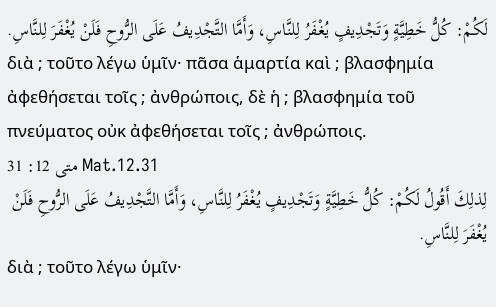لَكُمْ: كُلُّ خَطِيَّةٍ وَتَجْدِيفٍ يُغْفَرُ لِلنَّاسِ، وَأَمَّا التَّجْدِيفُ عَلَى الرُّوحِ فَلَنْ يُغْفَرَ لِلنَّاسِ.
διὰ ; τοῦτο λέγω ὑμῖν· πᾶσα ἁμαρτία καὶ ; βλασφημία ἀφεθήσεται τοῖς ; ἀνθρώποις, δὲ ἡ ; βλασφημία τοῦ πνεύματος οὐκ ἀφεθήσεται τοῖς ; ἀνθρώποις.
متى 12: 31 Mat.12.31
لِذلِكَ أَقُولُ لَكُمْ: كُلُّ خَطِيَّةٍ وَتَجْدِيفٍ يُغْفَرُ لِلنَّاسِ، وَأَمَّا التَّجْدِيفُ عَلَى الرُّوحِ فَلَنْ يُغْفَرَ لِلنَّاسِ.
διὰ ; τοῦτο λέγω ὑμῖν·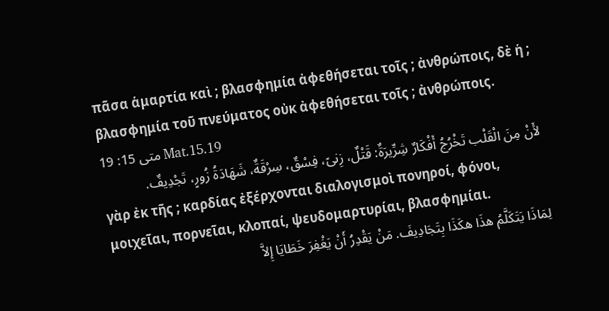πᾶσα ἁμαρτία καὶ ; βλασφημία ἀφεθήσεται τοῖς ; ἀνθρώποις, δὲ ἡ ; βλασφημία τοῦ πνεύματος οὐκ ἀφεθήσεται τοῖς ; ἀνθρώποις.
متى 15: 19 Mat.15.19
لأَنْ مِنَ الْقَلْب تَخْرُجُ أَفْكَارٌ شِرِّيرَةٌ: قَتْلٌ، زِنىً، فِسْقٌ، سِرْقَةٌ، شَهَادَةُ زُورٍ، تَجْدِيفٌ.
γὰρ ἐκ τῆς ; καρδίας ἐξέρχονται διαλογισμοὶ πονηροί, φόνοι, μοιχεῖαι, πορνεῖαι, κλοπαί, ψευδομαρτυρίαι, βλασφημίαι.
لِمَاذَا يَتَكَلَّمُ هذَا هكَذَا بِتَجَادِيفَ. مَنْ يَقْدِرُ أَنْ يَغْفِرَ خَطَايَا إِلاَّ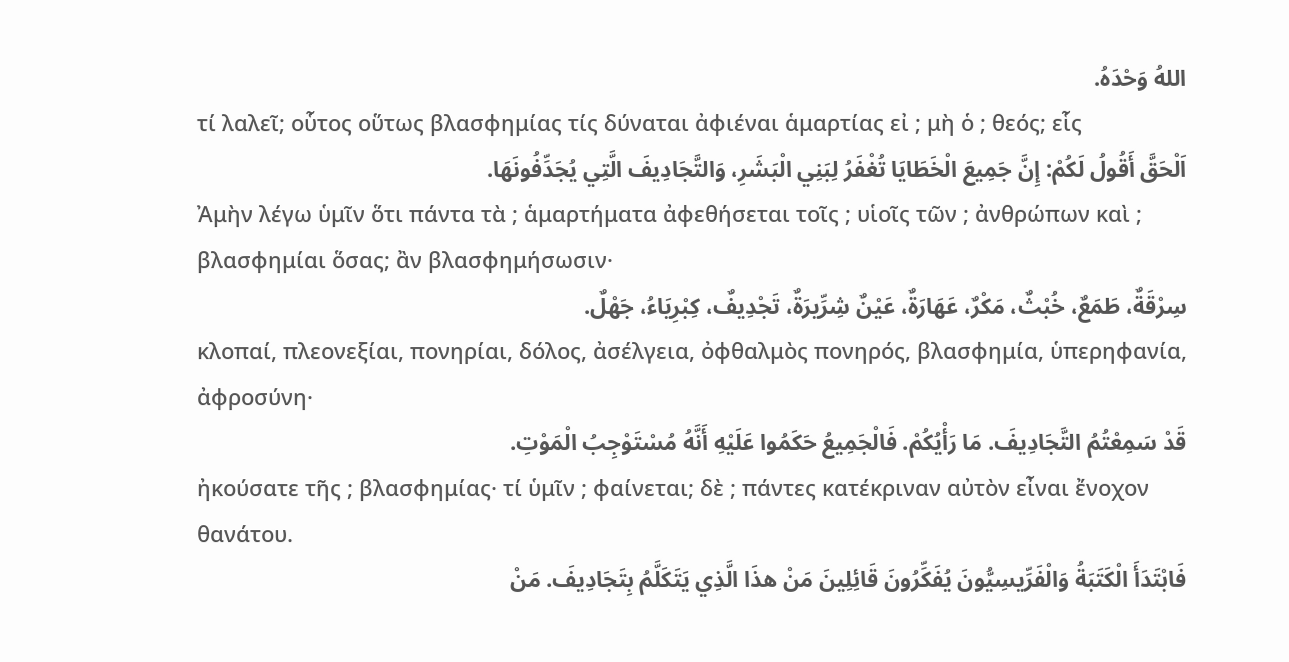اللهُ وَحْدَهُ.
τί λαλεῖ; οὗτος οὕτως βλασφημίας τίς δύναται ἀφιέναι ἁμαρτίας εἰ ; μὴ ὁ ; θεός; εἷς
اَلْحَقَّ أَقُولُ لَكُمْ: إِنَّ جَمِيعَ الْخَطَايَا تُغْفَرُ لِبَنِي الْبَشَرِ، وَالتَّجَادِيفَ الَّتِي يُجَدِّفُونَهَا.
Ἀμὴν λέγω ὑμῖν ὅτι πάντα τὰ ; ἁμαρτήματα ἀφεθήσεται τοῖς ; υἱοῖς τῶν ; ἀνθρώπων καὶ ; βλασφημίαι ὅσας; ἂν βλασφημήσωσιν·
سِرْقَةٌ، طَمَعٌ، خُبْثٌ، مَكْرٌ، عَهَارَةٌ، عَيْنٌ شِرِّيرَةٌ، تَجْدِيفٌ، كِبْرِيَاءُ، جَهْلٌ.
κλοπαί, πλεονεξίαι, πονηρίαι, δόλος, ἀσέλγεια, ὀφθαλμὸς πονηρός, βλασφημία, ὑπερηφανία, ἀφροσύνη·
قَدْ سَمِعْتُمُ التَّجَادِيفَ. مَا رَأْيُكُمْ. فَالْجَمِيعُ حَكَمُوا عَلَيْهِ أَنَّهُ مُسْتَوْجِبُ الْمَوْتِ.
ἠκούσατε τῆς ; βλασφημίας· τί ὑμῖν ; φαίνεται; δὲ ; πάντες κατέκριναν αὐτὸν εἶναι ἔνοχον θανάτου.
فَابْتَدَأَ الْكَتَبَةُ وَالْفَرِّيسِيُّونَ يُفَكِّرُونَ قَائِلِينَ مَنْ هذَا الَّذِي يَتَكَلَّمُ بِتَجَادِيفَ. مَنْ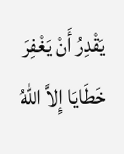يَقْدِرُ أَنْ يَغْفِرَ خَطَايَا إِلاَّ اللهُ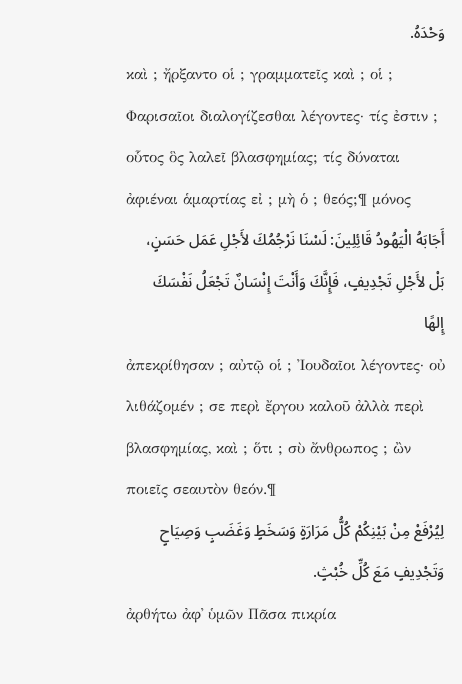وَحْدَهُ.
καὶ ; ἤρξαντο οἱ ; γραμματεῖς καὶ ; οἱ ; Φαρισαῖοι διαλογίζεσθαι λέγοντες· τίς ἐστιν ; οὗτος ὃς λαλεῖ βλασφημίας; τίς δύναται ἀφιέναι ἁμαρτίας εἰ ; μὴ ὁ ; θεός;¶ μόνος
أَجَابَهُ الْيَهُودُ قَائِلِينَ: لَسْنَا نَرْجُمُكَ لأَجْلِ عَمَل حَسَنٍ، بَلْ لأَجْلِ تَجْدِيفٍ، فَإِنَّكَ وَأَنْتَ إِنْسَانٌ تَجْعَلُ نَفْسَكَ إِلهًا
ἀπεκρίθησαν ; αὐτῷ οἱ ; Ἰουδαῖοι λέγοντες· οὐ λιθάζομέν ; σε περὶ ἔργου καλοῦ ἀλλὰ περὶ βλασφημίας, καὶ ; ὅτι ; σὺ ἄνθρωπος ; ὢν ποιεῖς σεαυτὸν θεόν.¶
لِيُرْفَعْ مِنْ بَيْنِكُمْ كُلُّ مَرَارَةٍ وَسَخَطٍ وَغَضَبٍ وَصِيَاحٍ وَتَجْدِيفٍ مَعَ كُلِّ خُبْثٍ.
ἀρθήτω ἀφ᾽ ὑμῶν Πᾶσα πικρία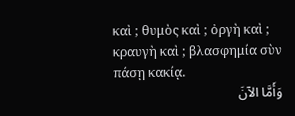καὶ ; θυμὸς καὶ ; ὀργὴ καὶ ; κραυγὴ καὶ ; βλασφημία σὺν πάσῃ κακίᾳ.
وَأَمَّا الآنَ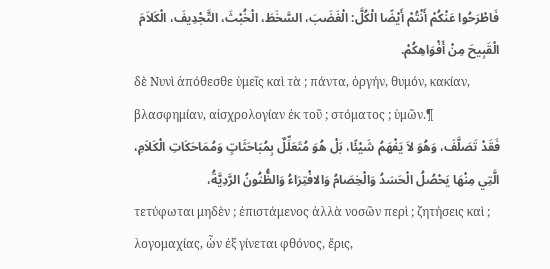فَاطْرَحُوا عَنْكُمْ أَنْتُمْ أَيْضًا الْكُلَّ: الْغَضَبَ، السَّخَطَ، الْخُبْثَ، التَّجْدِيفَ، الْكَلاَمَ الْقَبِيحَ مِنْ أَفْوَاهِكُمْ.
δὲ Νυνὶ ἀπόθεσθε ὑμεῖς καὶ τὰ ; πάντα, ὀργήν, θυμόν, κακίαν, βλασφημίαν, αἰσχρολογίαν ἐκ τοῦ ; στόματος ; ὑμῶν.¶
فَقَدْ تَصَلَّفَ، وَهُوَ لاَ يَفْهَمُ شَيْئًا، بَلْ هُوَ مُتَعَلِّلٌ بِمُبَاحَثَاتٍ وَمُمَاحَكَاتِ الْكَلاَمِ، الَّتِي مِنْهَا يَحْصُلُ الْحَسَدُ وَالْخِصَامُ وَالافْتِرَاءُ وَالظُّنُونُ الرَّدِيَّةُ،
τετύφωται μηδὲν ; ἐπιστάμενος ἀλλὰ νοσῶν περὶ ; ζητήσεις καὶ ; λογομαχίας, ὧν ἐξ γίνεται φθόνος, ἔρις,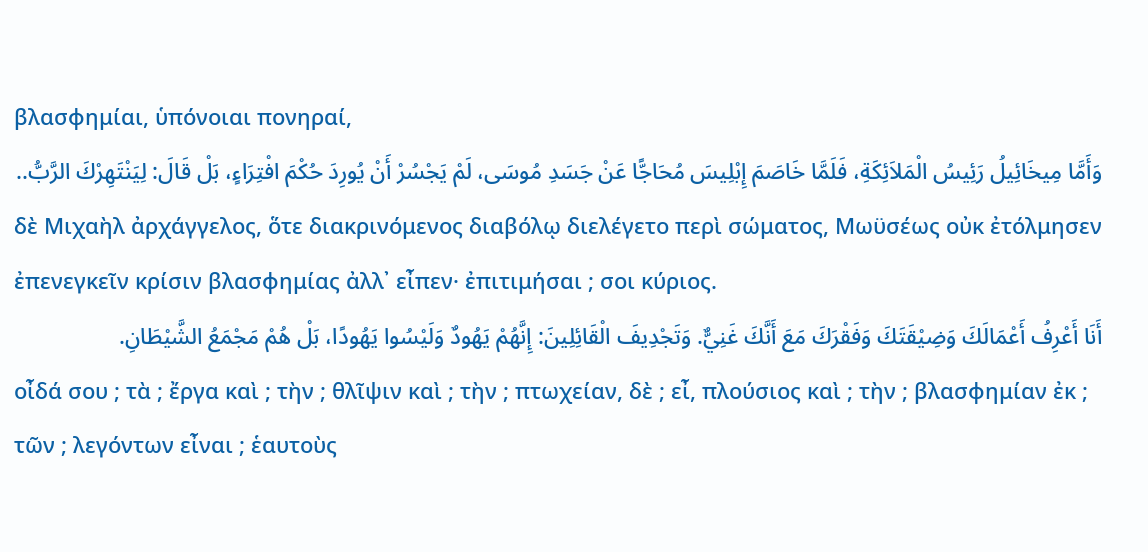βλασφημίαι, ὑπόνοιαι πονηραί,
وَأَمَّا مِيخَائِيلُ رَئِيسُ الْمَلاَئِكَةِ، فَلَمَّا خَاصَمَ إِبْلِيسَ مُحَاجًّا عَنْ جَسَدِ مُوسَى، لَمْ يَجْسُرْ أَنْ يُورِدَ حُكْمَ افْتِرَاءٍ، بَلْ قَالَ: لِيَنْتَهِرْكَ الرَّبُّ..
δὲ Μιχαὴλ ἀρχάγγελος, ὅτε διακρινόμενος διαβόλῳ διελέγετο περὶ σώματος, Μωϋσέως οὐκ ἐτόλμησεν ἐπενεγκεῖν κρίσιν βλασφημίας ἀλλ᾽ εἶπεν· ἐπιτιμήσαι ; σοι κύριος.
أَنَا أَعْرِفُ أَعْمَالَكَ وَضِيْقَتَكَ وَفَقْرَكَ مَعَ أَنَّكَ غَنِيٌّ. وَتَجْدِيفَ الْقَائِلِينَ: إِنَّهُمْ يَهُودٌ وَلَيْسُوا يَهُودًا، بَلْ هُمْ مَجْمَعُ الشَّيْطَانِ.
οἶδά σου ; τὰ ; ἔργα καὶ ; τὴν ; θλῖψιν καὶ ; τὴν ; πτωχείαν, δὲ ; εἶ, πλούσιος καὶ ; τὴν ; βλασφημίαν ἐκ ; τῶν ; λεγόντων εἶναι ; ἑαυτοὺς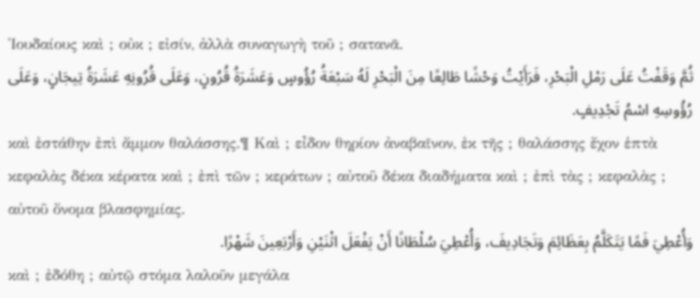Ἰουδαίους καὶ ; οὐκ ; εἰσίν, ἀλλὰ συναγωγὴ τοῦ ; σατανᾶ.
ثُمَّ وَقَفْتُ عَلَى رَمْلِ الْبَحْرِ، فَرَأَيْتُ وَحْشًا طَالِعًا مِنَ الْبَحْرِ لَهُ سَبْعَةُ رُؤُوسٍ وَعَشَرَةُ قُرُونٍ، وَعَلَى قُرُونِهِ عَشَرَةُ تِيجَانٍ، وَعَلَى رُؤُوسِهِ اسْمُ تَجْدِيفٍ.
καὶ ἐστάθην ἐπὶ ἄμμον θαλάσσης.¶ Καὶ ; εἶδον θηρίον ἀναβαῖνον, ἐκ τῆς ; θαλάσσης ἔχον ἑπτὰ κεφαλὰς δέκα κέρατα καὶ ; ἐπὶ τῶν ; κεράτων ; αὐτοῦ δέκα διαδήματα καὶ ; ἐπὶ τὰς ; κεφαλὰς ; αὐτοῦ ὄνομα βλασφημίας.
وَأُعْطِيَ فَمًا يَتَكَلَّمُ بِعَظَائِمَ وَتَجَادِيفَ، وَأُعْطِيَ سُلْطَانًا أَنْ يَفْعَلَ اثْنَيْنِ وَأَرْبَعِينَ شَهْرًا.
καὶ ; ἐδόθη ; αὐτῷ στόμα λαλοῦν μεγάλα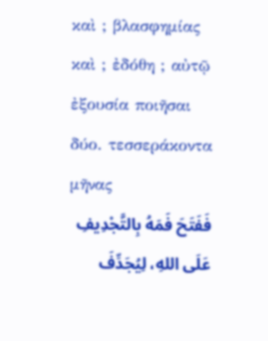καὶ ; βλασφημίας καὶ ; ἐδόθη ; αὐτῷ ἐξουσία ποιῆσαι δύο. τεσσεράκοντα μῆνας
فَفَتَحَ فَمَهُ بِالتَّجْدِيفِ عَلَى اللهِ، لِيُجَدِّفَ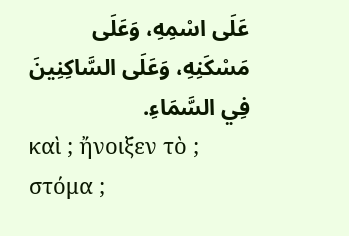عَلَى اسْمِهِ، وَعَلَى مَسْكَنِهِ، وَعَلَى السَّاكِنِينَ فِي السَّمَاءِ.
καὶ ; ἤνοιξεν τὸ ; στόμα ;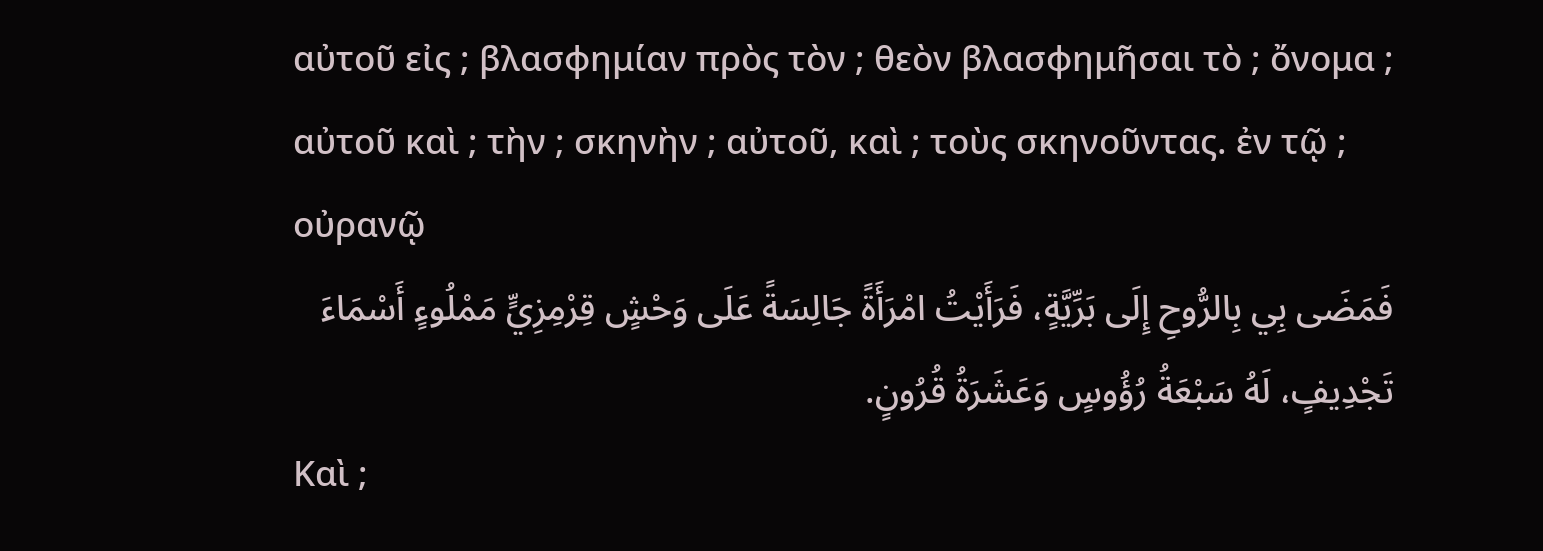αὐτοῦ εἰς ; βλασφημίαν πρὸς τὸν ; θεὸν βλασφημῆσαι τὸ ; ὄνομα ; αὐτοῦ καὶ ; τὴν ; σκηνὴν ; αὐτοῦ, καὶ ; τοὺς σκηνοῦντας. ἐν τῷ ; οὐρανῷ
فَمَضَى بِي بِالرُّوحِ إِلَى بَرِّيَّةٍ، فَرَأَيْتُ امْرَأَةً جَالِسَةً عَلَى وَحْشٍ قِرْمِزِيٍّ مَمْلُوءٍ أَسْمَاءَ تَجْدِيفٍ، لَهُ سَبْعَةُ رُؤُوسٍ وَعَشَرَةُ قُرُونٍ.
Καὶ ;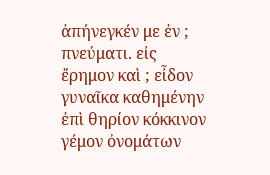ἀπήνεγκέν με ἐν ; πνεύματι. εἰς ἔρημον καὶ ; εἶδον γυναῖκα καθημένην ἐπὶ θηρίον κόκκινον γέμον ὀνομάτων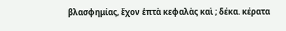βλασφημίας, ἔχον ἑπτὰ κεφαλὰς καὶ ; δέκα. κέρατα